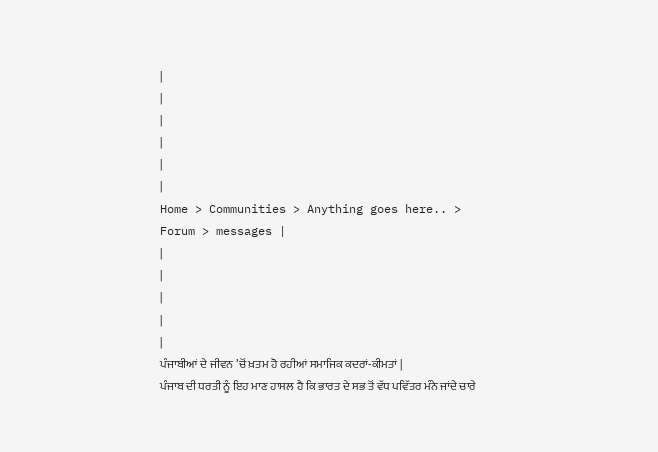|
|
|
|
|
|
Home > Communities > Anything goes here.. > Forum > messages |
|
|
|
|
|
ਪੰਜਾਬੀਆਂ ਦੇ ਜੀਵਨ ’ਚੋਂ ਖ਼ਤਮ ਹੋ ਰਹੀਆਂ ਸਮਾਜਿਕ ਕਦਰਾਂ-ਕੀਮਤਾਂ |
ਪੰਜਾਬ ਦੀ ਧਰਤੀ ਨੂੰ ਇਹ ਮਾਣ ਹਾਸਲ ਹੈ ਕਿ ਭਾਰਤ ਦੇ ਸਭ ਤੋਂ ਵੱਧ ਪਵਿੱਤਰ ਮੰਨੇ ਜਾਂਦੇ ਚਾਰੇ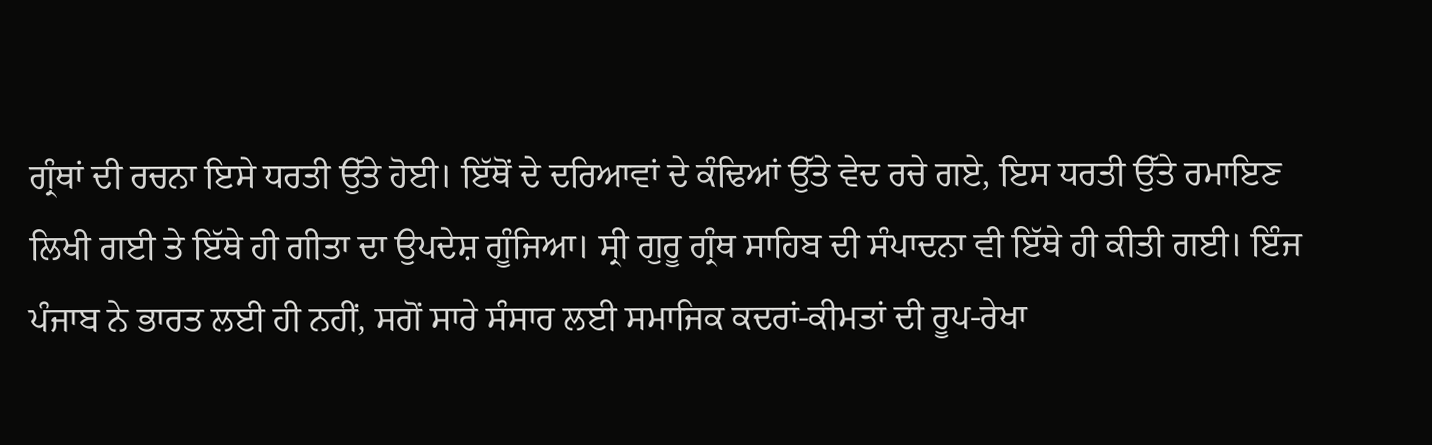ਗ੍ਰੰਥਾਂ ਦੀ ਰਚਨਾ ਇਸੇ ਧਰਤੀ ਉੱਤੇ ਹੋਈ। ਇੱਥੋਂ ਦੇ ਦਰਿਆਵਾਂ ਦੇ ਕੰਢਿਆਂ ਉੱਤੇ ਵੇਦ ਰਚੇ ਗਏ, ਇਸ ਧਰਤੀ ਉੱਤੇ ਰਮਾਇਣ ਲਿਖੀ ਗਈ ਤੇ ਇੱਥੇ ਹੀ ਗੀਤਾ ਦਾ ਉਪਦੇਸ਼ ਗੂੰਜਿਆ। ਸ੍ਰੀ ਗੁਰੂ ਗ੍ਰੰਥ ਸਾਹਿਬ ਦੀ ਸੰਪਾਦਨਾ ਵੀ ਇੱਥੇ ਹੀ ਕੀਤੀ ਗਈ। ਇੰਜ ਪੰਜਾਬ ਨੇ ਭਾਰਤ ਲਈ ਹੀ ਨਹੀਂ, ਸਗੋਂ ਸਾਰੇ ਸੰਸਾਰ ਲਈ ਸਮਾਜਿਕ ਕਦਰਾਂ-ਕੀਮਤਾਂ ਦੀ ਰੂਪ-ਰੇਖਾ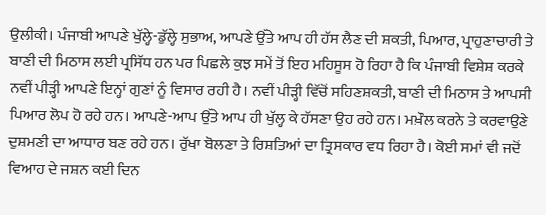ਉਲੀਕੀ। ਪੰਜਾਬੀ ਆਪਣੇ ਖੁੱਲ੍ਹੇ-ਡੁੱਲ੍ਹੇ ਸੁਭਾਅ, ਆਪਣੇ ਉੱਤੇ ਆਪ ਹੀ ਹੱਸ ਲੈਣ ਦੀ ਸ਼ਕਤੀ, ਪਿਆਰ, ਪ੍ਰਾਹੁਣਾਚਾਰੀ ਤੇ ਬਾਣੀ ਦੀ ਮਿਠਾਸ ਲਈ ਪ੍ਰਸਿੱਧ ਹਨ ਪਰ ਪਿਛਲੇ ਕੁਝ ਸਮੇਂ ਤੋਂ ਇਹ ਮਹਿਸੂਸ ਹੋ ਰਿਹਾ ਹੈ ਕਿ ਪੰਜਾਬੀ ਵਿਸ਼ੇਸ਼ ਕਰਕੇ ਨਵੀਂ ਪੀੜ੍ਹੀ ਆਪਣੇ ਇਨ੍ਹਾਂ ਗੁਣਾਂ ਨੂੰ ਵਿਸਾਰ ਰਹੀ ਹੈ। ਨਵੀਂ ਪੀੜ੍ਹੀ ਵਿੱਚੋਂ ਸਹਿਣਸ਼ਕਤੀ, ਬਾਣੀ ਦੀ ਮਿਠਾਸ ਤੇ ਆਪਸੀ ਪਿਆਰ ਲੋਪ ਹੋ ਰਹੇ ਹਨ। ਆਪਣੇ-ਆਪ ਉੱਤੇ ਆਪ ਹੀ ਖੁੱਲ੍ਹ ਕੇ ਹੱਸਣਾ ਉਹ ਰਹੇ ਹਨ। ਮਖ਼ੌਲ ਕਰਨੇ ਤੇ ਕਰਵਾਉਣੇ ਦੁਸ਼ਮਣੀ ਦਾ ਆਧਾਰ ਬਣ ਰਹੇ ਹਨ। ਰੁੱਖਾ ਬੋਲਣਾ ਤੇ ਰਿਸ਼ਤਿਆਂ ਦਾ ਤ੍ਰਿਸਕਾਰ ਵਧ ਰਿਹਾ ਹੈ। ਕੋਈ ਸਮਾਂ ਵੀ ਜਦੋਂ ਵਿਆਹ ਦੇ ਜਸ਼ਨ ਕਈ ਦਿਨ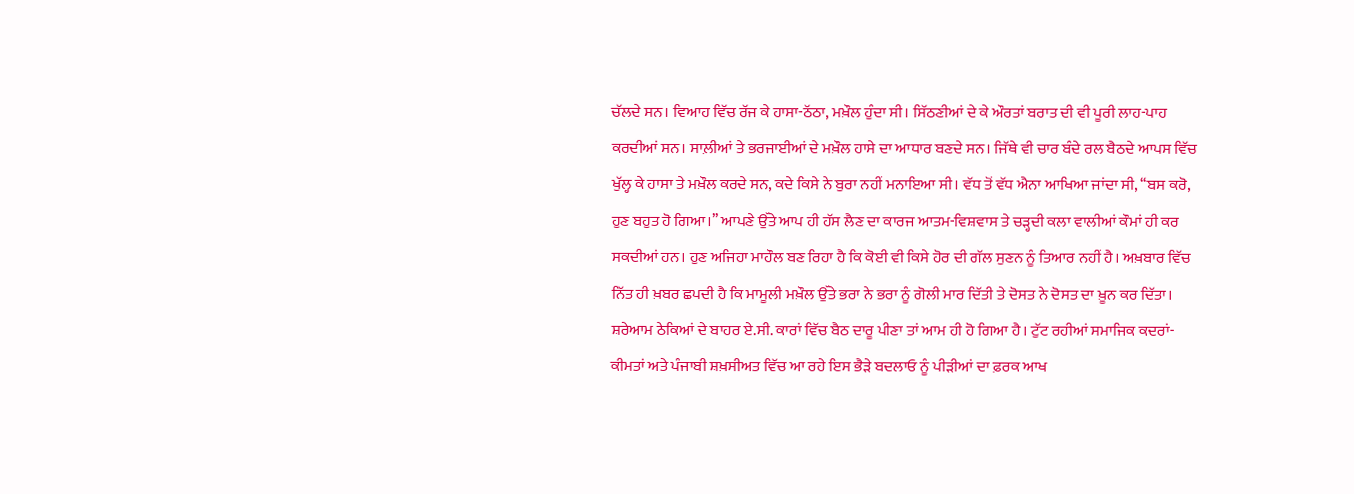ਚੱਲਦੇ ਸਨ। ਵਿਆਹ ਵਿੱਚ ਰੱਜ ਕੇ ਹਾਸਾ-ਠੱਠਾ, ਮਖ਼ੌਲ ਹੁੰਦਾ ਸੀ। ਸਿੱਠਣੀਆਂ ਦੇ ਕੇ ਔਰਤਾਂ ਬਰਾਤ ਦੀ ਵੀ ਪੂਰੀ ਲਾਹ-ਪਾਹ ਕਰਦੀਆਂ ਸਨ। ਸਾਲ਼ੀਆਂ ਤੇ ਭਰਜਾਈਆਂ ਦੇ ਮਖ਼ੌਲ ਹਾਸੇ ਦਾ ਆਧਾਰ ਬਣਦੇ ਸਨ। ਜਿੱਥੇ ਵੀ ਚਾਰ ਬੰਦੇ ਰਲ ਬੈਠਦੇ ਆਪਸ ਵਿੱਚ ਖੁੱਲ੍ਹ ਕੇ ਹਾਸਾ ਤੇ ਮਖ਼ੌਲ ਕਰਦੇ ਸਨ, ਕਦੇ ਕਿਸੇ ਨੇ ਬੁਰਾ ਨਹੀਂ ਮਨਾਇਆ ਸੀ। ਵੱਧ ਤੋਂ ਵੱਧ ਐਨਾ ਆਖਿਆ ਜਾਂਦਾ ਸੀ, ‘‘ਬਸ ਕਰੋ, ਹੁਣ ਬਹੁਤ ਹੋ ਗਿਆ।’’ ਆਪਣੇ ਉੱਤੇ ਆਪ ਹੀ ਹੱਸ ਲੈਣ ਦਾ ਕਾਰਜ ਆਤਮ-ਵਿਸ਼ਵਾਸ ਤੇ ਚੜ੍ਹਦੀ ਕਲਾ ਵਾਲੀਆਂ ਕੌਮਾਂ ਹੀ ਕਰ ਸਕਦੀਆਂ ਹਨ। ਹੁਣ ਅਜਿਹਾ ਮਾਹੌਲ ਬਣ ਰਿਹਾ ਹੈ ਕਿ ਕੋਈ ਵੀ ਕਿਸੇ ਹੋਰ ਦੀ ਗੱਲ ਸੁਣਨ ਨੂੰ ਤਿਆਰ ਨਹੀਂ ਹੈ। ਅਖ਼ਬਾਰ ਵਿੱਚ ਨਿੱਤ ਹੀ ਖ਼ਬਰ ਛਪਦੀ ਹੈ ਕਿ ਮਾਮੂਲੀ ਮਖ਼ੌਲ ਉੱਤੇ ਭਰਾ ਨੇ ਭਰਾ ਨੂੰ ਗੋਲੀ ਮਾਰ ਦਿੱਤੀ ਤੇ ਦੋਸਤ ਨੇ ਦੋਸਤ ਦਾ ਖ਼ੂਨ ਕਰ ਦਿੱਤਾ। ਸ਼ਰੇਆਮ ਠੇਕਿਆਂ ਦੇ ਬਾਹਰ ਏ.ਸੀ. ਕਾਰਾਂ ਵਿੱਚ ਬੈਠ ਦਾਰੂ ਪੀਣਾ ਤਾਂ ਆਮ ਹੀ ਹੋ ਗਿਆ ਹੈ। ਟੁੱਟ ਰਹੀਆਂ ਸਮਾਜਿਕ ਕਦਰਾਂ-ਕੀਮਤਾਂ ਅਤੇ ਪੰਜਾਬੀ ਸ਼ਖ਼ਸੀਅਤ ਵਿੱਚ ਆ ਰਹੇ ਇਸ ਭੈੜੇ ਬਦਲਾਓ ਨੂੰ ਪੀੜੀਆਂ ਦਾ ਫ਼ਰਕ ਆਖ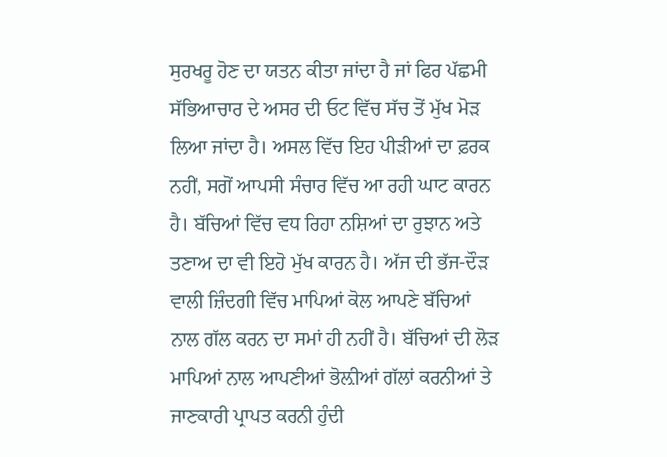ਸੁਰਖਰੂ ਹੋਣ ਦਾ ਯਤਨ ਕੀਤਾ ਜਾਂਦਾ ਹੈ ਜਾਂ ਫਿਰ ਪੱਛਮੀ ਸੱਭਿਆਚਾਰ ਦੇ ਅਸਰ ਦੀ ਓਟ ਵਿੱਚ ਸੱਚ ਤੋਂ ਮੁੱਖ ਮੋੜ ਲਿਆ ਜਾਂਦਾ ਹੈ। ਅਸਲ ਵਿੱਚ ਇਹ ਪੀੜੀਆਂ ਦਾ ਫ਼ਰਕ ਨਹੀਂ, ਸਗੋਂ ਆਪਸੀ ਸੰਚਾਰ ਵਿੱਚ ਆ ਰਹੀ ਘਾਟ ਕਾਰਨ ਹੈ। ਬੱਚਿਆਂ ਵਿੱਚ ਵਧ ਰਿਹਾ ਨਸ਼ਿਆਂ ਦਾ ਰੁਝਾਨ ਅਤੇ ਤਣਾਅ ਦਾ ਵੀ ਇਹੋ ਮੁੱਖ ਕਾਰਨ ਹੈ। ਅੱਜ ਦੀ ਭੱਜ-ਦੌੜ ਵਾਲੀ ਜ਼ਿੰਦਗੀ ਵਿੱਚ ਮਾਪਿਆਂ ਕੋਲ ਆਪਣੇ ਬੱਚਿਆਂ ਨਾਲ ਗੱਲ ਕਰਨ ਦਾ ਸਮਾਂ ਹੀ ਨਹੀਂ ਹੈ। ਬੱਚਿਆਂ ਦੀ ਲੋੜ ਮਾਪਿਆਂ ਨਾਲ ਆਪਣੀਆਂ ਭੋਲ਼ੀਆਂ ਗੱਲਾਂ ਕਰਨੀਆਂ ਤੇ ਜਾਣਕਾਰੀ ਪ੍ਰਾਪਤ ਕਰਨੀ ਹੁੰਦੀ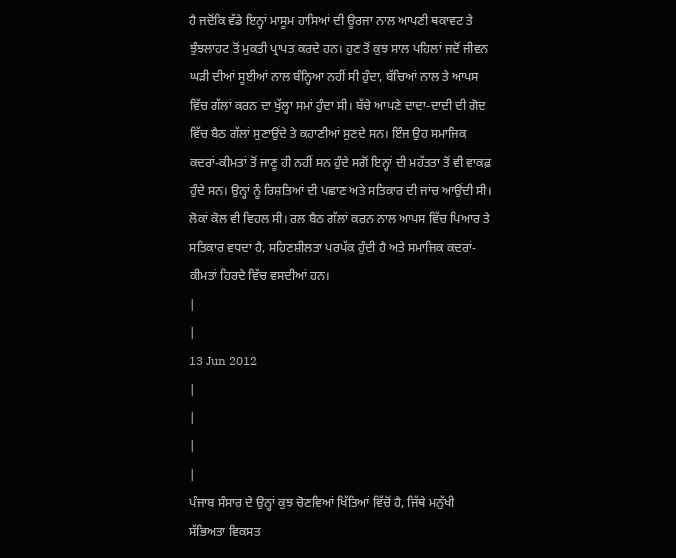ਹੈ ਜਦੋਂਕਿ ਵੱਡੇ ਇਨ੍ਹਾਂ ਮਾਸੂਮ ਹਾਸਿਆਂ ਦੀ ਊਰਜਾ ਨਾਲ ਆਪਣੀ ਥਕਾਵਟ ਤੇ ਝੁੰਝਲਾਹਟ ਤੋਂ ਮੁਕਤੀ ਪ੍ਰਾਪਤ ਕਰਦੇ ਹਨ। ਹੁਣ ਤੋਂ ਕੁਝ ਸਾਲ ਪਹਿਲਾਂ ਜਦੋਂ ਜੀਵਨ ਘੜੀ ਦੀਆਂ ਸੂਈਆਂ ਨਾਲ ਬੰਨ੍ਹਿਆ ਨਹੀਂ ਸੀ ਹੁੰਦਾ, ਬੱਚਿਆਂ ਨਾਲ ਤੇ ਆਪਸ ਵਿੱਚ ਗੱਲਾਂ ਕਰਨ ਦਾ ਖੁੱਲ੍ਹਾ ਸਮਾਂ ਹੁੰਦਾ ਸੀ। ਬੱਚੇ ਆਪਣੇ ਦਾਦਾ-ਦਾਦੀ ਦੀ ਗੋਦ ਵਿੱਚ ਬੈਠ ਗੱਲਾਂ ਸੁਣਾਉਂਦੇ ਤੇ ਕਹਾਣੀਆਂ ਸੁਣਦੇ ਸਨ। ਇੰਜ ਉਹ ਸਮਾਜਿਕ ਕਦਰਾਂ-ਕੀਮਤਾਂ ਤੋਂ ਜਾਣੂ ਹੀ ਨਹੀਂ ਸਨ ਹੁੰਦੇ ਸਗੋਂ ਇਨ੍ਹਾਂ ਦੀ ਮਹੱਤਤਾ ਤੋਂ ਵੀ ਵਾਕਫ਼ ਹੁੰਦੇ ਸਨ। ਉਨ੍ਹਾਂ ਨੂੰ ਰਿਸ਼ਤਿਆਂ ਦੀ ਪਛਾਣ ਅਤੇ ਸਤਿਕਾਰ ਦੀ ਜਾਂਚ ਆਉਂਦੀ ਸੀ। ਲੋਕਾਂ ਕੋਲ ਵੀ ਵਿਹਲ ਸੀ। ਰਲ ਬੈਠ ਗੱਲਾਂ ਕਰਨ ਨਾਲ ਆਪਸ ਵਿੱਚ ਪਿਆਰ ਤੇ ਸਤਿਕਾਰ ਵਧਦਾ ਹੈ, ਸਹਿਣਸ਼ੀਲਤਾ ਪਰਪੱਕ ਹੁੰਦੀ ਹੈ ਅਤੇ ਸਮਾਜਿਕ ਕਦਰਾਂ-ਕੀਮਤਾਂ ਹਿਰਦੇ ਵਿੱਚ ਵਸਦੀਆਂ ਹਨ।
|
|
13 Jun 2012
|
|
|
|
ਪੰਜਾਬ ਸੰਸਾਰ ਦੇ ਉਨ੍ਹਾਂ ਕੁਝ ਚੋਣਵਿਆਂ ਖਿੱਤਿਆਂ ਵਿੱਚੋਂ ਹੈ, ਜਿੱਥੇ ਮਨੁੱਖੀ ਸੱਭਿਅਤਾ ਵਿਕਸਤ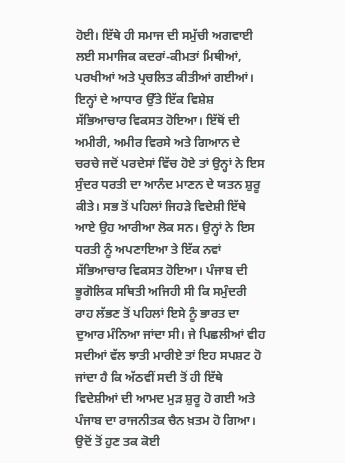ਹੋਈ। ਇੱਥੇ ਹੀ ਸਮਾਜ ਦੀ ਸਮੁੱਚੀ ਅਗਵਾਈ ਲਈ ਸਮਾਜਿਕ ਕਦਰਾਂ-ਕੀਮਤਾਂ ਮਿਥੀਆਂ, ਪਰਖੀਆਂ ਅਤੇ ਪ੍ਰਚਲਿਤ ਕੀਤੀਆਂ ਗਈਆਂ। ਇਨ੍ਹਾਂ ਦੇ ਆਧਾਰ ਉੱਤੇ ਇੱਕ ਵਿਸ਼ੇਸ਼ ਸੱਭਿਆਚਾਰ ਵਿਕਸਤ ਹੋਇਆ। ਇੱਥੋਂ ਦੀ ਅਮੀਰੀ, ਅਮੀਰ ਵਿਰਸੇ ਅਤੇ ਗਿਆਨ ਦੇ ਚਰਚੇ ਜਦੋਂ ਪਰਦੇਸਾਂ ਵਿੱਚ ਹੋਏ ਤਾਂ ਉਨ੍ਹਾਂ ਨੇ ਇਸ ਸੁੰਦਰ ਧਰਤੀ ਦਾ ਆਨੰਦ ਮਾਣਨ ਦੇ ਯਤਨ ਸ਼ੁਰੂ ਕੀਤੇ। ਸਭ ਤੋਂ ਪਹਿਲਾਂ ਜਿਹੜੇ ਵਿਦੇਸ਼ੀ ਇੱਥੇ ਆਏ ਉਹ ਆਰੀਆ ਲੋਕ ਸਨ। ਉਨ੍ਹਾਂ ਨੇ ਇਸ ਧਰਤੀ ਨੂੰ ਅਪਣਾਇਆ ਤੇ ਇੱਕ ਨਵਾਂ ਸੱਭਿਆਚਾਰ ਵਿਕਸਤ ਹੋਇਆ। ਪੰਜਾਬ ਦੀ ਭੂਗੋਲਿਕ ਸਥਿਤੀ ਅਜਿਹੀ ਸੀ ਕਿ ਸਮੁੰਦਰੀ ਰਾਹ ਲੱਭਣ ਤੋਂ ਪਹਿਲਾਂ ਇਸੇ ਨੂੰ ਭਾਰਤ ਦਾ ਦੁਆਰ ਮੰਨਿਆ ਜਾਂਦਾ ਸੀ। ਜੇ ਪਿਛਲੀਆਂ ਵੀਹ ਸਦੀਆਂ ਵੱਲ ਝਾਤੀ ਮਾਰੀਏ ਤਾਂ ਇਹ ਸਪਸ਼ਟ ਹੋ ਜਾਂਦਾ ਹੈ ਕਿ ਅੱਠਵੀਂ ਸਦੀ ਤੋਂ ਹੀ ਇੱਥੇ ਵਿਦੇਸ਼ੀਆਂ ਦੀ ਆਮਦ ਮੁੜ ਸ਼ੁਰੂ ਹੋ ਗਈ ਅਤੇ ਪੰਜਾਬ ਦਾ ਰਾਜਨੀਤਕ ਚੈਨ ਖ਼ਤਮ ਹੋ ਗਿਆ। ਉਦੋਂ ਤੋਂ ਹੁਣ ਤਕ ਕੋਈ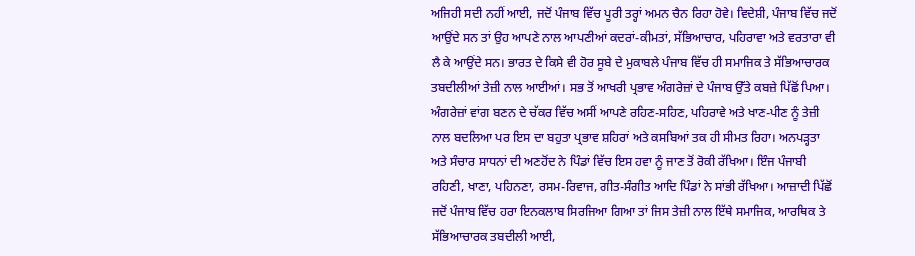ਅਜਿਹੀ ਸਦੀ ਨਹੀਂ ਆਈ, ਜਦੋਂ ਪੰਜਾਬ ਵਿੱਚ ਪੂਰੀ ਤਰ੍ਹਾਂ ਅਮਨ ਚੈਨ ਰਿਹਾ ਹੋਵੇ। ਵਿਦੇਸ਼ੀ, ਪੰਜਾਬ ਵਿੱਚ ਜਦੋਂ ਆਉਂਦੇ ਸਨ ਤਾਂ ਉਹ ਆਪਣੇ ਨਾਲ ਆਪਣੀਆਂ ਕਦਰਾਂ-ਕੀਮਤਾਂ, ਸੱਭਿਆਚਾਰ, ਪਹਿਰਾਵਾ ਅਤੇ ਵਰਤਾਰਾ ਵੀ ਲੈ ਕੇ ਆਉਂਦੇ ਸਨ। ਭਾਰਤ ਦੇ ਕਿਸੇ ਵੀ ਹੋਰ ਸੂਬੇ ਦੇ ਮੁਕਾਬਲੇ ਪੰਜਾਬ ਵਿੱਚ ਹੀ ਸਮਾਜਿਕ ਤੇ ਸੱਭਿਆਚਾਰਕ ਤਬਦੀਲੀਆਂ ਤੇਜ਼ੀ ਨਾਲ ਆਈਆਂ। ਸਭ ਤੋਂ ਆਖਰੀ ਪ੍ਰਭਾਵ ਅੰਗਰੇਜ਼ਾਂ ਦੇ ਪੰਜਾਬ ਉੱਤੇ ਕਬਜ਼ੇ ਪਿੱਛੋਂ ਪਿਆ। ਅੰਗਰੇਜ਼ਾਂ ਵਾਂਗ ਬਣਨ ਦੇ ਚੱਕਰ ਵਿੱਚ ਅਸੀਂ ਆਪਣੇ ਰਹਿਣ-ਸਹਿਣ, ਪਹਿਰਾਵੇ ਅਤੇ ਖਾਣ-ਪੀਣ ਨੂੰ ਤੇਜ਼ੀ ਨਾਲ ਬਦਲਿਆ ਪਰ ਇਸ ਦਾ ਬਹੁਤਾ ਪ੍ਰਭਾਵ ਸ਼ਹਿਰਾਂ ਅਤੇ ਕਸਬਿਆਂ ਤਕ ਹੀ ਸੀਮਤ ਰਿਹਾ। ਅਨਪੜ੍ਹਤਾ ਅਤੇ ਸੰਚਾਰ ਸਾਧਨਾਂ ਦੀ ਅਣਹੋਂਦ ਨੇ ਪਿੰਡਾਂ ਵਿੱਚ ਇਸ ਹਵਾ ਨੂੰ ਜਾਣ ਤੋਂ ਰੋਕੀ ਰੱਖਿਆ। ਇੰਜ ਪੰਜਾਬੀ ਰਹਿਣੀ, ਖਾਣਾ, ਪਹਿਨਣਾ, ਰਸਮ-ਰਿਵਾਜ, ਗੀਤ-ਸੰਗੀਤ ਆਦਿ ਪਿੰਡਾਂ ਨੇ ਸਾਂਭੀ ਰੱਖਿਆ। ਆਜ਼ਾਦੀ ਪਿੱਛੋਂ ਜਦੋਂ ਪੰਜਾਬ ਵਿੱਚ ਹਰਾ ਇਨਕਲਾਬ ਸਿਰਜਿਆ ਗਿਆ ਤਾਂ ਜਿਸ ਤੇਜ਼ੀ ਨਾਲ ਇੱਥੇ ਸਮਾਜਿਕ, ਆਰਥਿਕ ਤੇ ਸੱਭਿਆਚਾਰਕ ਤਬਦੀਲੀ ਆਈ,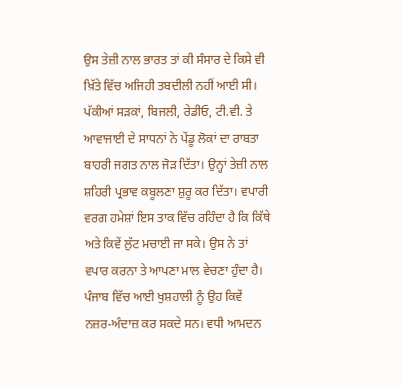ਉਸ ਤੇਜ਼ੀ ਨਾਲ ਭਾਰਤ ਤਾਂ ਕੀ ਸੰਸਾਰ ਦੇ ਕਿਸੇ ਵੀ ਖ਼ਿੱਤੇ ਵਿੱਚ ਅਜਿਹੀ ਤਬਦੀਲੀ ਨਹੀਂ ਆਈ ਸੀ। ਪੱਕੀਆਂ ਸੜਕਾਂ, ਬਿਜਲੀ, ਰੇਡੀਓ, ਟੀ.ਵੀ. ਤੇ ਆਵਾਜਾਈ ਦੇ ਸਾਧਨਾਂ ਨੇ ਪੇਂਡੂ ਲੋਕਾਂ ਦਾ ਰਾਬਤਾ ਬਾਹਰੀ ਜਗਤ ਨਾਲ ਜੋੜ ਦਿੱਤਾ। ਉਨ੍ਹਾਂ ਤੇਜ਼ੀ ਨਾਲ ਸ਼ਹਿਰੀ ਪ੍ਰਭਾਵ ਕਬੂਲਣਾ ਸ਼ੁਰੂ ਕਰ ਦਿੱਤਾ। ਵਪਾਰੀ ਵਰਗ ਹਮੇਸ਼ਾਂ ਇਸ ਤਾਕ ਵਿੱਚ ਰਹਿੰਦਾ ਹੈ ਕਿ ਕਿੱਥੇ ਅਤੇ ਕਿਵੇਂ ਲੁੱਟ ਮਚਾਈ ਜਾ ਸਕੇ। ਉਸ ਨੇ ਤਾਂ ਵਪਾਰ ਕਰਨਾ ਤੇ ਆਪਣਾ ਮਾਲ ਵੇਚਣਾ ਹੁੰਦਾ ਹੈ। ਪੰਜਾਬ ਵਿੱਚ ਆਈ ਖੁਸ਼ਹਾਲੀ ਨੂੰ ਉਹ ਕਿਵੇਂ ਨਜ਼ਰ-ਅੰਦਾਜ਼ ਕਰ ਸਕਦੇ ਸਨ। ਵਧੀ ਆਮਦਨ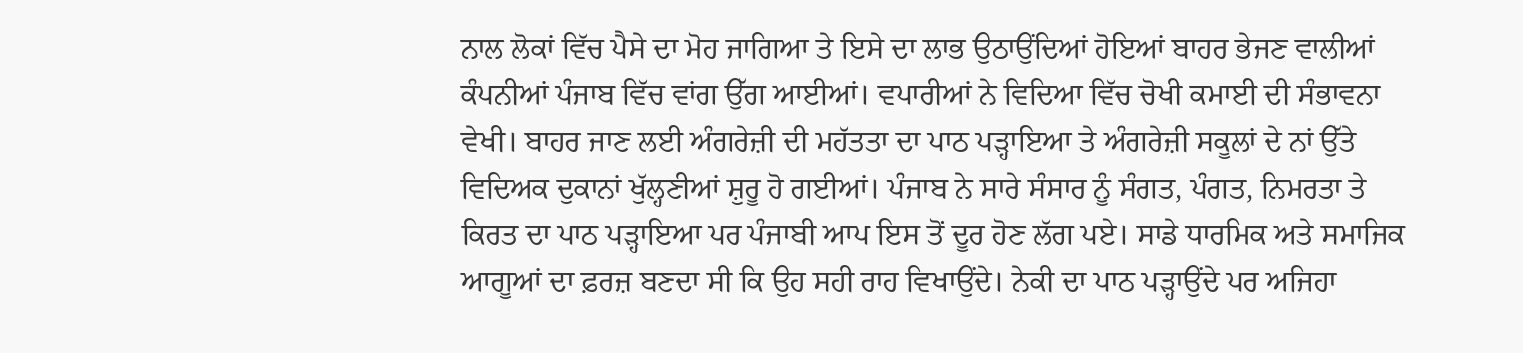ਨਾਲ ਲੋਕਾਂ ਵਿੱਚ ਪੈਸੇ ਦਾ ਮੋਹ ਜਾਗਿਆ ਤੇ ਇਸੇ ਦਾ ਲਾਭ ਉਠਾਉਂਦਿਆਂ ਹੋਇਆਂ ਬਾਹਰ ਭੇਜਣ ਵਾਲੀਆਂ ਕੰਪਨੀਆਂ ਪੰਜਾਬ ਵਿੱਚ ਵਾਂਗ ਉੱਗ ਆਈਆਂ। ਵਪਾਰੀਆਂ ਨੇ ਵਿਦਿਆ ਵਿੱਚ ਚੋਖੀ ਕਮਾਈ ਦੀ ਸੰਭਾਵਨਾ ਵੇਖੀ। ਬਾਹਰ ਜਾਣ ਲਈ ਅੰਗਰੇਜ਼ੀ ਦੀ ਮਹੱਤਤਾ ਦਾ ਪਾਠ ਪੜ੍ਹਾਇਆ ਤੇ ਅੰਗਰੇਜ਼ੀ ਸਕੂਲਾਂ ਦੇ ਨਾਂ ਉੱਤੇ ਵਿਦਿਅਕ ਦੁਕਾਨਾਂ ਖੁੱਲ੍ਹਣੀਆਂ ਸ਼ੁਰੂ ਹੋ ਗਈਆਂ। ਪੰਜਾਬ ਨੇ ਸਾਰੇ ਸੰਸਾਰ ਨੂੰ ਸੰਗਤ, ਪੰਗਤ, ਨਿਮਰਤਾ ਤੇ ਕਿਰਤ ਦਾ ਪਾਠ ਪੜ੍ਹਾਇਆ ਪਰ ਪੰਜਾਬੀ ਆਪ ਇਸ ਤੋਂ ਦੂਰ ਹੋਣ ਲੱਗ ਪਏ। ਸਾਡੇ ਧਾਰਮਿਕ ਅਤੇ ਸਮਾਜਿਕ ਆਗੂਆਂ ਦਾ ਫ਼ਰਜ਼ ਬਣਦਾ ਸੀ ਕਿ ਉਹ ਸਹੀ ਰਾਹ ਵਿਖਾਉਂਦੇ। ਨੇਕੀ ਦਾ ਪਾਠ ਪੜ੍ਹਾਉਂਦੇ ਪਰ ਅਜਿਹਾ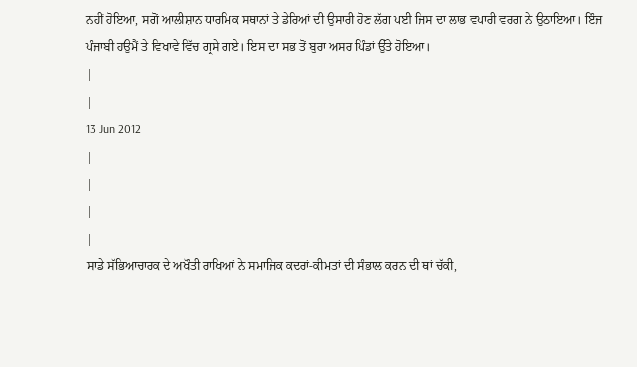ਨਹੀਂ ਹੋਇਆ, ਸਗੋਂ ਆਲੀਸ਼ਾਨ ਧਾਰਮਿਕ ਸਥਾਨਾਂ ਤੇ ਡੇਰਿਆਂ ਦੀ ਉਸਾਰੀ ਹੋਣ ਲੱਗ ਪਈ ਜਿਸ ਦਾ ਲਾਭ ਵਪਾਰੀ ਵਰਗ ਨੇ ਉਠਾਇਆ। ਇੰਜ ਪੰਜਾਬੀ ਹਉਮੈਂ ਤੇ ਵਿਖਾਵੇ ਵਿੱਚ ਗ੍ਰਸੇ ਗਏ। ਇਸ ਦਾ ਸਭ ਤੋਂ ਬੁਰਾ ਅਸਰ ਪਿੰਡਾਂ ਉੱਤੇ ਹੋਇਆ।
|
|
13 Jun 2012
|
|
|
|
ਸਾਡੇ ਸੱਭਿਆਚਾਰਕ ਦੇ ਅਖੌਤੀ ਰਾਖਿਆਂ ਨੇ ਸਮਾਜਿਕ ਕਦਰਾਂ-ਕੀਮਤਾਂ ਦੀ ਸੰਭਾਲ ਕਰਨ ਦੀ ਥਾਂ ਚੱਕੀ,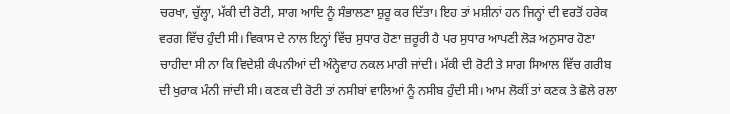ਚਰਖਾ, ਚੁੱਲ੍ਹਾ, ਮੱਕੀ ਦੀ ਰੋਟੀ, ਸਾਗ ਆਦਿ ਨੂੰ ਸੰਭਾਲਣਾ ਸ਼ੁਰੂ ਕਰ ਦਿੱਤਾ। ਇਹ ਤਾਂ ਮਸ਼ੀਨਾਂ ਹਨ ਜਿਨ੍ਹਾਂ ਦੀ ਵਰਤੋਂ ਹਰੇਕ ਵਰਗ ਵਿੱਚ ਹੁੰਦੀ ਸੀ। ਵਿਕਾਸ ਦੇ ਨਾਲ ਇਨ੍ਹਾਂ ਵਿੱਚ ਸੁਧਾਰ ਹੋਣਾ ਜ਼ਰੂਰੀ ਹੈ ਪਰ ਸੁਧਾਰ ਆਪਣੀ ਲੋੜ ਅਨੁਸਾਰ ਹੋਣਾ ਚਾਹੀਦਾ ਸੀ ਨਾ ਕਿ ਵਿਦੇਸ਼ੀ ਕੰਪਨੀਆਂ ਦੀ ਅੰਨ੍ਹੇਵਾਹ ਨਕਲ ਮਾਰੀ ਜਾਂਦੀ। ਮੱਕੀ ਦੀ ਰੋਟੀ ਤੇ ਸਾਗ ਸਿਆਲ ਵਿੱਚ ਗਰੀਬ ਦੀ ਖੁਰਾਕ ਮੰਨੀ ਜਾਂਦੀ ਸੀ। ਕਣਕ ਦੀ ਰੋਟੀ ਤਾਂ ਨਸੀਬਾਂ ਵਾਲਿਆਂ ਨੂੰ ਨਸੀਬ ਹੁੰਦੀ ਸੀ। ਆਮ ਲੋਕੀਂ ਤਾਂ ਕਣਕ ਤੇ ਛੋਲੇ ਰਲਾ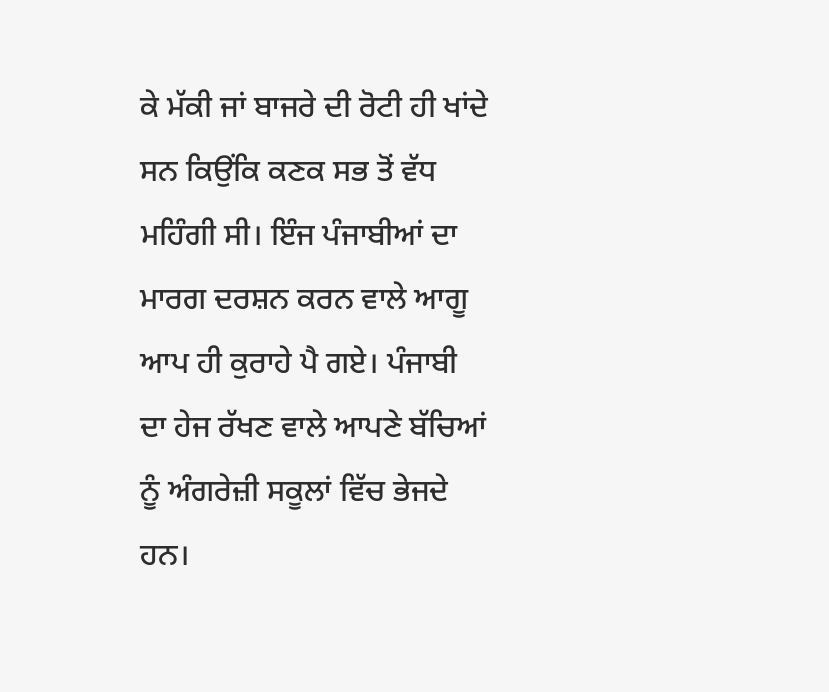ਕੇ ਮੱਕੀ ਜਾਂ ਬਾਜਰੇ ਦੀ ਰੋਟੀ ਹੀ ਖਾਂਦੇ ਸਨ ਕਿਉਂਕਿ ਕਣਕ ਸਭ ਤੋਂ ਵੱਧ ਮਹਿੰਗੀ ਸੀ। ਇੰਜ ਪੰਜਾਬੀਆਂ ਦਾ ਮਾਰਗ ਦਰਸ਼ਨ ਕਰਨ ਵਾਲੇ ਆਗੂ ਆਪ ਹੀ ਕੁਰਾਹੇ ਪੈ ਗਏ। ਪੰਜਾਬੀ ਦਾ ਹੇਜ ਰੱਖਣ ਵਾਲੇ ਆਪਣੇ ਬੱਚਿਆਂ ਨੂੰ ਅੰਗਰੇਜ਼ੀ ਸਕੂਲਾਂ ਵਿੱਚ ਭੇਜਦੇ ਹਨ।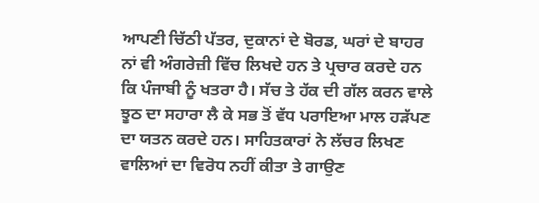ਆਪਣੀ ਚਿੱਠੀ ਪੱਤਰ, ਦੁਕਾਨਾਂ ਦੇ ਬੋਰਡ, ਘਰਾਂ ਦੇ ਬਾਹਰ ਨਾਂ ਵੀ ਅੰਗਰੇਜ਼ੀ ਵਿੱਚ ਲਿਖਦੇ ਹਨ ਤੇ ਪ੍ਰਚਾਰ ਕਰਦੇ ਹਨ ਕਿ ਪੰਜਾਬੀ ਨੂੰ ਖਤਰਾ ਹੈ। ਸੱਚ ਤੇ ਹੱਕ ਦੀ ਗੱਲ ਕਰਨ ਵਾਲੇ ਝੂਠ ਦਾ ਸਹਾਰਾ ਲੈ ਕੇ ਸਭ ਤੋਂ ਵੱਧ ਪਰਾਇਆ ਮਾਲ ਹੜੱਪਣ ਦਾ ਯਤਨ ਕਰਦੇ ਹਨ। ਸਾਹਿਤਕਾਰਾਂ ਨੇ ਲੱਚਰ ਲਿਖਣ ਵਾਲਿਆਂ ਦਾ ਵਿਰੋਧ ਨਹੀਂ ਕੀਤਾ ਤੇ ਗਾਉਣ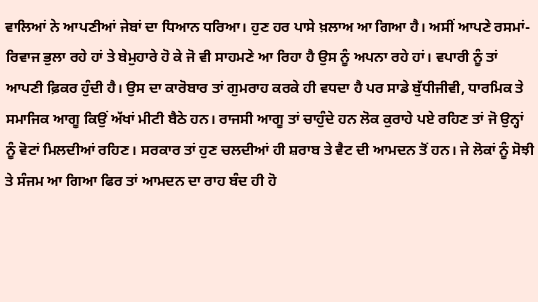ਵਾਲਿਆਂ ਨੇ ਆਪਣੀਆਂ ਜੇਬਾਂ ਦਾ ਧਿਆਨ ਧਰਿਆ। ਹੁਣ ਹਰ ਪਾਸੇ ਖ਼ਲਾਅ ਆ ਗਿਆ ਹੈ। ਅਸੀਂ ਆਪਣੇ ਰਸਮਾਂ-ਰਿਵਾਜ ਭੁਲਾ ਰਹੇ ਹਾਂ ਤੇ ਬੇਮੁਹਾਰੇ ਹੋ ਕੇ ਜੋ ਵੀ ਸਾਹਮਣੇ ਆ ਰਿਹਾ ਹੈ ਉਸ ਨੂੰ ਅਪਨਾ ਰਹੇ ਹਾਂ। ਵਪਾਰੀ ਨੂੰ ਤਾਂ ਆਪਣੀ ਫ਼ਿਕਰ ਹੁੰਦੀ ਹੈ। ਉਸ ਦਾ ਕਾਰੋਬਾਰ ਤਾਂ ਗੁਮਰਾਹ ਕਰਕੇ ਹੀ ਵਧਦਾ ਹੈ ਪਰ ਸਾਡੇ ਬੁੱਧੀਜੀਵੀ, ਧਾਰਮਿਕ ਤੇ ਸਮਾਜਿਕ ਆਗੂ ਕਿਉਂ ਅੱਖਾਂ ਮੀਟੀ ਬੈਠੇ ਹਨ। ਰਾਜਸੀ ਆਗੂ ਤਾਂ ਚਾਹੁੰਦੇ ਹਨ ਲੋਕ ਕੁਰਾਹੇ ਪਏ ਰਹਿਣ ਤਾਂ ਜੋ ਉਨ੍ਹਾਂ ਨੂੰ ਵੋਟਾਂ ਮਿਲਦੀਆਂ ਰਹਿਣ। ਸਰਕਾਰ ਤਾਂ ਹੁਣ ਚਲਦੀਆਂ ਹੀ ਸ਼ਰਾਬ ਤੇ ਵੈਟ ਦੀ ਆਮਦਨ ਤੋਂ ਹਨ। ਜੇ ਲੋਕਾਂ ਨੂੰ ਸੋਝੀ ਤੇ ਸੰਜਮ ਆ ਗਿਆ ਫਿਰ ਤਾਂ ਆਮਦਨ ਦਾ ਰਾਹ ਬੰਦ ਹੀ ਹੋ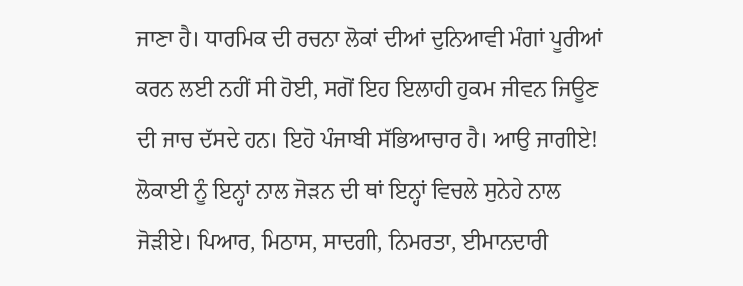ਜਾਣਾ ਹੈ। ਧਾਰਮਿਕ ਦੀ ਰਚਨਾ ਲੋਕਾਂ ਦੀਆਂ ਦੁਨਿਆਵੀ ਮੰਗਾਂ ਪੂਰੀਆਂ ਕਰਨ ਲਈ ਨਹੀਂ ਸੀ ਹੋਈ, ਸਗੋਂ ਇਹ ਇਲਾਹੀ ਹੁਕਮ ਜੀਵਨ ਜਿਊਣ ਦੀ ਜਾਚ ਦੱਸਦੇ ਹਨ। ਇਹੋ ਪੰਜਾਬੀ ਸੱਭਿਆਚਾਰ ਹੈ। ਆਉ ਜਾਗੀਏ! ਲੋਕਾਈ ਨੂੰ ਇਨ੍ਹਾਂ ਨਾਲ ਜੋੜਨ ਦੀ ਥਾਂ ਇਨ੍ਹਾਂ ਵਿਚਲੇ ਸੁਨੇਹੇ ਨਾਲ ਜੋੜੀਏ। ਪਿਆਰ, ਮਿਠਾਸ, ਸਾਦਗੀ, ਨਿਮਰਤਾ, ਈਮਾਨਦਾਰੀ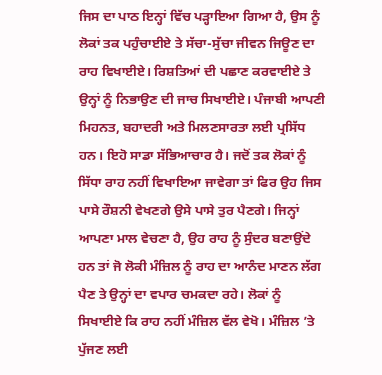ਜਿਸ ਦਾ ਪਾਠ ਇਨ੍ਹਾਂ ਵਿੱਚ ਪੜ੍ਹਾਇਆ ਗਿਆ ਹੈ, ਉਸ ਨੂੰ ਲੋਕਾਂ ਤਕ ਪਹੁੰਚਾਈਏ ਤੇ ਸੱਚਾ-ਸੁੱਚਾ ਜੀਵਨ ਜਿਊਣ ਦਾ ਰਾਹ ਵਿਖਾਈਏ। ਰਿਸ਼ਤਿਆਂ ਦੀ ਪਛਾਣ ਕਰਵਾਈਏ ਤੇ ਉਨ੍ਹਾਂ ਨੂੰ ਨਿਭਾਉਣ ਦੀ ਜਾਚ ਸਿਖਾਈਏ। ਪੰਜਾਬੀ ਆਪਣੀ ਮਿਹਨਤ, ਬਹਾਦਰੀ ਅਤੇ ਮਿਲਣਸਾਰਤਾ ਲਈ ਪ੍ਰਸਿੱਧ ਹਨ। ਇਹੋ ਸਾਡਾ ਸੱਭਿਆਚਾਰ ਹੈ। ਜਦੋਂ ਤਕ ਲੋਕਾਂ ਨੂੰ ਸਿੱਧਾ ਰਾਹ ਨਹੀਂ ਵਿਖਾਇਆ ਜਾਵੇਗਾ ਤਾਂ ਫਿਰ ਉਹ ਜਿਸ ਪਾਸੇ ਰੌਸ਼ਨੀ ਵੇਖਣਗੇ ਉਸੇ ਪਾਸੇ ਤੁਰ ਪੈਣਗੇ। ਜਿਨ੍ਹਾਂ ਆਪਣਾ ਮਾਲ ਵੇਚਣਾ ਹੈ, ਉਹ ਰਾਹ ਨੂੰ ਸੁੰਦਰ ਬਣਾਉਂਦੇ ਹਨ ਤਾਂ ਜੋ ਲੋਕੀ ਮੰਜ਼ਿਲ ਨੂੰ ਰਾਹ ਦਾ ਆਨੰਦ ਮਾਣਨ ਲੱਗ ਪੈਣ ਤੇ ਉਨ੍ਹਾਂ ਦਾ ਵਪਾਰ ਚਮਕਦਾ ਰਹੇ। ਲੋਕਾਂ ਨੂੰ ਸਿਖਾਈਏ ਕਿ ਰਾਹ ਨਹੀਂ ਮੰਜ਼ਿਲ ਵੱਲ ਵੇਖੋ। ਮੰਜ਼ਿਲ ’ਤੇ ਪੁੱਜਣ ਲਈ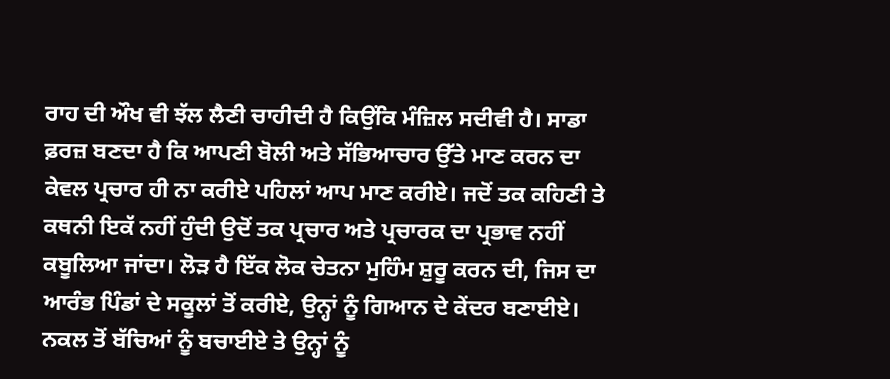ਰਾਹ ਦੀ ਔਖ ਵੀ ਝੱਲ ਲੈਣੀ ਚਾਹੀਦੀ ਹੈ ਕਿਉਂਕਿ ਮੰਜ਼ਿਲ ਸਦੀਵੀ ਹੈ। ਸਾਡਾ ਫ਼ਰਜ਼ ਬਣਦਾ ਹੈ ਕਿ ਆਪਣੀ ਬੋਲੀ ਅਤੇ ਸੱਭਿਆਚਾਰ ਉੱਤੇ ਮਾਣ ਕਰਨ ਦਾ ਕੇਵਲ ਪ੍ਰਚਾਰ ਹੀ ਨਾ ਕਰੀਏ ਪਹਿਲਾਂ ਆਪ ਮਾਣ ਕਰੀਏ। ਜਦੋਂ ਤਕ ਕਹਿਣੀ ਤੇ ਕਥਨੀ ਇਕੱ ਨਹੀਂ ਹੁੰਦੀ ਉਦੋਂ ਤਕ ਪ੍ਰਚਾਰ ਅਤੇ ਪ੍ਰਚਾਰਕ ਦਾ ਪ੍ਰਭਾਵ ਨਹੀਂ ਕਬੂਲਿਆ ਜਾਂਦਾ। ਲੋੜ ਹੈ ਇੱਕ ਲੋਕ ਚੇਤਨਾ ਮੁਹਿੰਮ ਸ਼ੁਰੂ ਕਰਨ ਦੀ, ਜਿਸ ਦਾ ਆਰੰਭ ਪਿੰਡਾਂ ਦੇ ਸਕੂਲਾਂ ਤੋਂ ਕਰੀਏ, ਉਨ੍ਹਾਂ ਨੂੰ ਗਿਆਨ ਦੇ ਕੇਂਦਰ ਬਣਾਈਏ। ਨਕਲ ਤੋਂ ਬੱਚਿਆਂ ਨੂੰ ਬਚਾਈਏ ਤੇ ਉਨ੍ਹਾਂ ਨੂੰ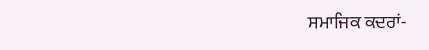ਸਮਾਜਿਕ ਕਦਰਾਂ-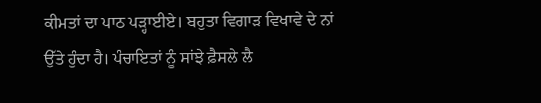ਕੀਮਤਾਂ ਦਾ ਪਾਠ ਪੜ੍ਹਾਈਏ। ਬਹੁਤਾ ਵਿਗਾੜ ਵਿਖਾਵੇ ਦੇ ਨਾਂ ਉੱਤੇ ਹੁੰਦਾ ਹੈ। ਪੰਚਾਇਤਾਂ ਨੂੰ ਸਾਂਝੇ ਫ਼ੈਸਲੇ ਲੈ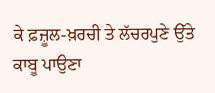ਕੇ ਫ਼ਜ਼ੂਲ-ਖ਼ਰਚੀ ਤੇ ਲੱਚਰਪੁਣੇ ਉੱਤੇ ਕਾਬੂ ਪਾਉਣਾ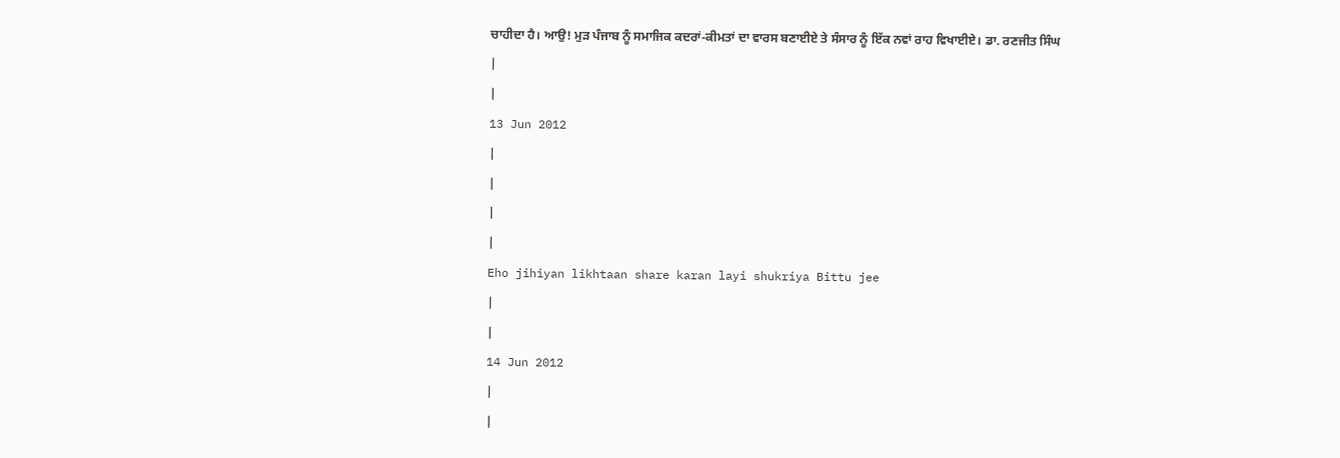ਚਾਹੀਦਾ ਹੈ। ਆਉ! ਮੁੜ ਪੰਜਾਬ ਨੂੰ ਸਮਾਜਿਕ ਕਦਰਾਂ-ਕੀਮਤਾਂ ਦਾ ਵਾਰਸ ਬਣਾਈਏ ਤੇ ਸੰਸਾਰ ਨੂੰ ਇੱਕ ਨਵਾਂ ਰਾਹ ਵਿਖਾਈਏ। ਡਾ. ਰਣਜੀਤ ਸਿੰਘ
|
|
13 Jun 2012
|
|
|
|
Eho jihiyan likhtaan share karan layi shukriya Bittu jee
|
|
14 Jun 2012
|
|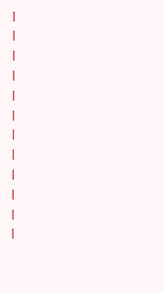|
|
|
|
|
|
|
|
|
|
|
|